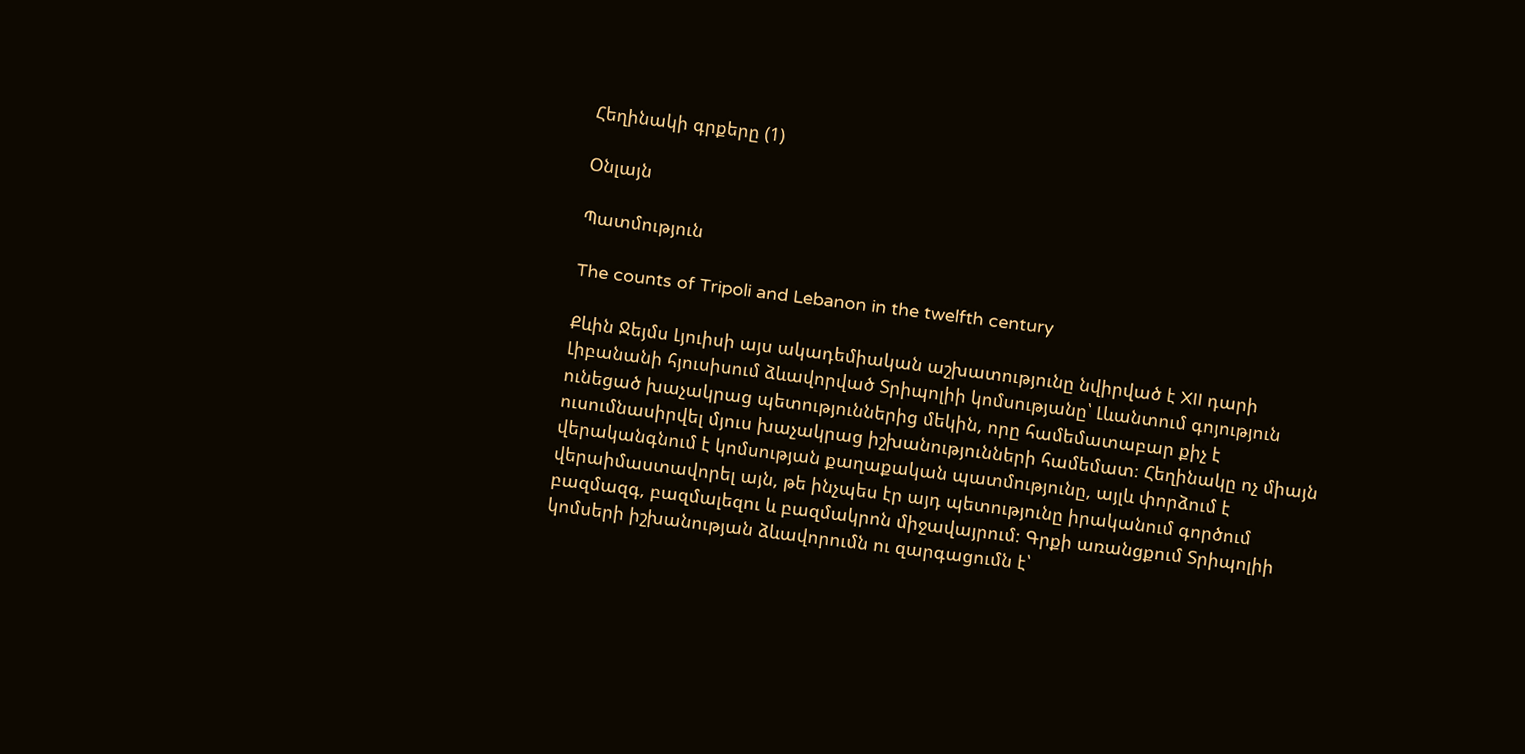Հեղինակի գրքերը (1)

Օնլայն

Պատմություն

The counts of Tripoli and Lebanon in the twelfth century

Քևին Ջեյմս Լյուիսի այս ակադեմիական աշխատությունը նվիրված է XII դարի Լիբանանի հյուսիսում ձևավորված Տրիպոլիի կոմսությանը՝ Լևանտում գոյություն ունեցած խաչակրաց պետություններից մեկին, որը համեմատաբար քիչ է ուսումնասիրվել մյուս խաչակրաց իշխանությունների համեմատ։ Հեղինակը ոչ միայն վերականգնում է կոմսության քաղաքական պատմությունը, այլև փորձում է վերաիմաստավորել այն, թե ինչպես էր այդ պետությունը իրականում գործում բազմազգ, բազմալեզու և բազմակրոն միջավայրում։ Գրքի առանցքում Տրիպոլիի կոմսերի իշխանության ձևավորումն ու զարգացումն է՝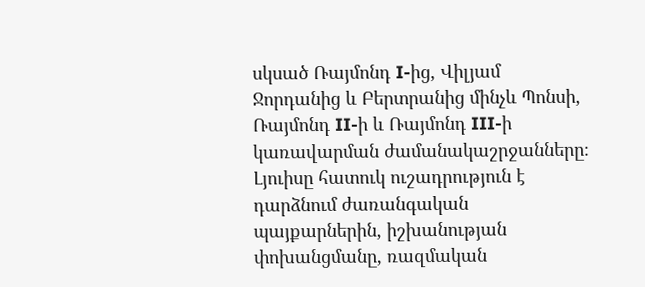սկսած Ռայմոնդ I-ից, Վիլյամ Ջորդանից և Բերտրանից մինչև Պոնսի, Ռայմոնդ II-ի և Ռայմոնդ III-ի կառավարման ժամանակաշրջանները։ Լյուիսը հատուկ ուշադրություն է դարձնում ժառանգական պայքարներին, իշխանության փոխանցմանը, ռազմական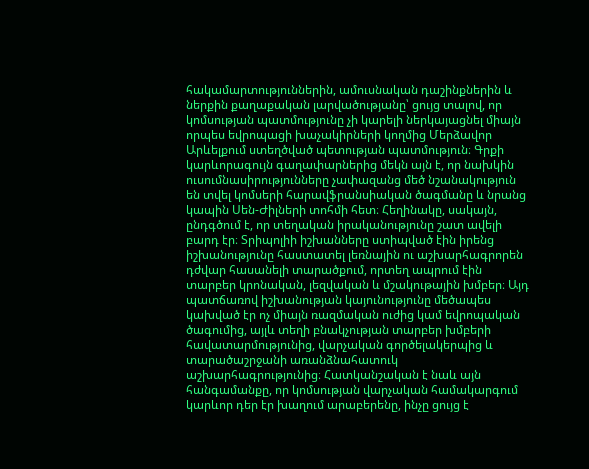հակամարտություններին, ամուսնական դաշինքներին և ներքին քաղաքական լարվածությանը՝ ցույց տալով, որ կոմսության պատմությունը չի կարելի ներկայացնել միայն որպես եվրոպացի խաչակիրների կողմից Մերձավոր Արևելքում ստեղծված պետության պատմություն։ Գրքի կարևորագույն գաղափարներից մեկն այն է, որ նախկին ուսումնասիրությունները չափազանց մեծ նշանակություն են տվել կոմսերի հարավֆրանսիական ծագմանը և նրանց կապին Սեն-Ժիլների տոհմի հետ։ Հեղինակը, սակայն, ընդգծում է, որ տեղական իրականությունը շատ ավելի բարդ էր։ Տրիպոլիի իշխանները ստիպված էին իրենց իշխանությունը հաստատել լեռնային ու աշխարհագրորեն դժվար հասանելի տարածքում, որտեղ ապրում էին տարբեր կրոնական, լեզվական և մշակութային խմբեր։ Այդ պատճառով իշխանության կայունությունը մեծապես կախված էր ոչ միայն ռազմական ուժից կամ եվրոպական ծագումից, այլև տեղի բնակչության տարբեր խմբերի հավատարմությունից, վարչական գործելակերպից և տարածաշրջանի առանձնահատուկ աշխարհագրությունից։ Հատկանշական է նաև այն հանգամանքը, որ կոմսության վարչական համակարգում կարևոր դեր էր խաղում արաբերենը, ինչը ցույց է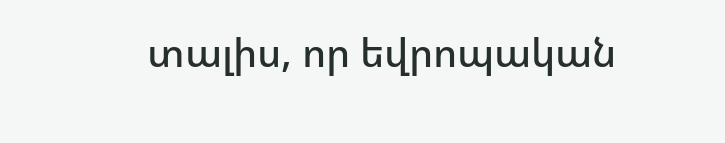տալիս, որ եվրոպական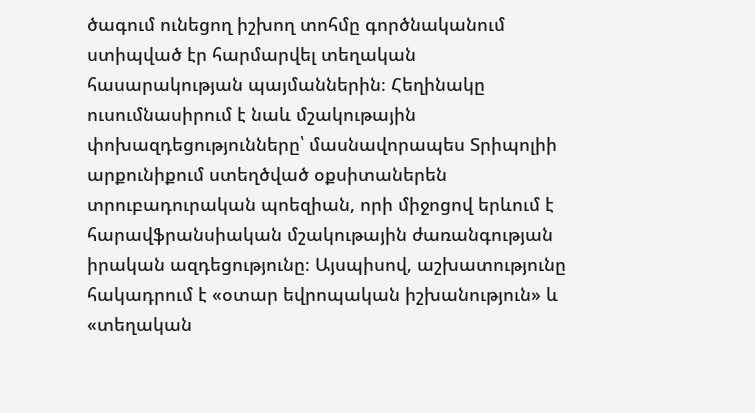ծագում ունեցող իշխող տոհմը գործնականում ստիպված էր հարմարվել տեղական հասարակության պայմաններին։ Հեղինակը ուսումնասիրում է նաև մշակութային փոխազդեցությունները՝ մասնավորապես Տրիպոլիի արքունիքում ստեղծված օքսիտաներեն տրուբադուրական պոեզիան, որի միջոցով երևում է հարավֆրանսիական մշակութային ժառանգության իրական ազդեցությունը։ Այսպիսով, աշխատությունը հակադրում է «օտար եվրոպական իշխանություն» և «տեղական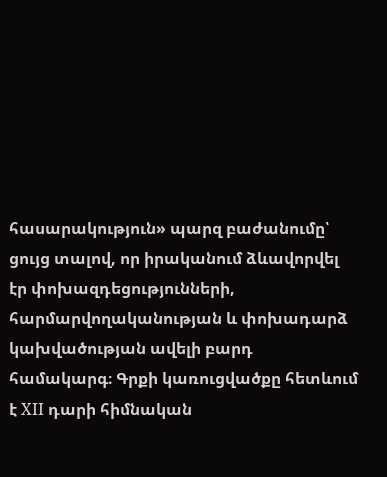հասարակություն» պարզ բաժանումը՝ ցույց տալով, որ իրականում ձևավորվել էր փոխազդեցությունների, հարմարվողականության և փոխադարձ կախվածության ավելի բարդ համակարգ։ Գրքի կառուցվածքը հետևում է XII դարի հիմնական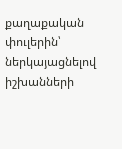քաղաքական փուլերին՝ ներկայացնելով իշխանների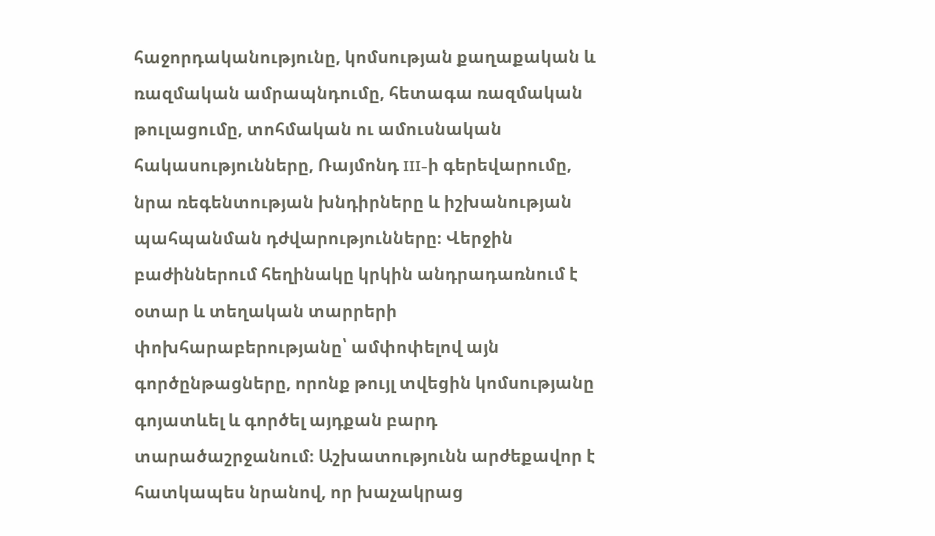հաջորդականությունը, կոմսության քաղաքական և ռազմական ամրապնդումը, հետագա ռազմական թուլացումը, տոհմական ու ամուսնական հակասությունները, Ռայմոնդ III-ի գերեվարումը, նրա ռեգենտության խնդիրները և իշխանության պահպանման դժվարությունները։ Վերջին բաժիններում հեղինակը կրկին անդրադառնում է օտար և տեղական տարրերի փոխհարաբերությանը՝ ամփոփելով այն գործընթացները, որոնք թույլ տվեցին կոմսությանը գոյատևել և գործել այդքան բարդ տարածաշրջանում։ Աշխատությունն արժեքավոր է հատկապես նրանով, որ խաչակրաց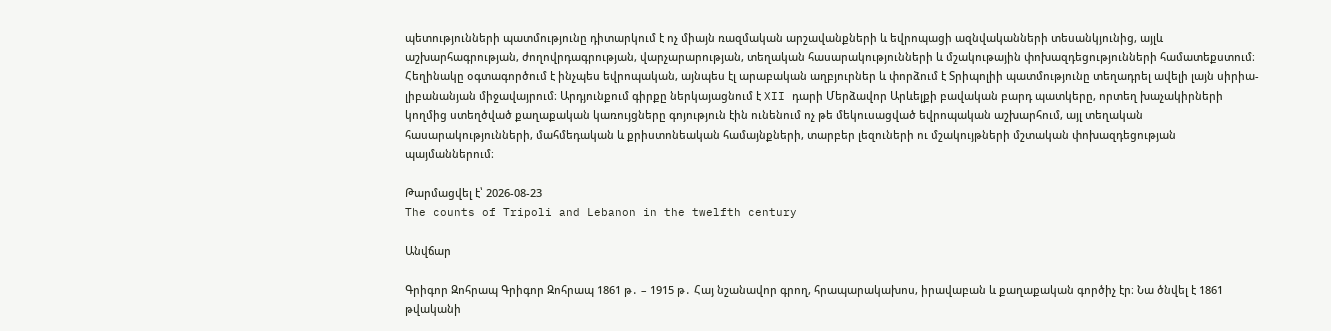պետությունների պատմությունը դիտարկում է ոչ միայն ռազմական արշավանքների և եվրոպացի ազնվականների տեսանկյունից, այլև աշխարհագրության, ժողովրդագրության, վարչարարության, տեղական հասարակությունների և մշակութային փոխազդեցությունների համատեքստում։ Հեղինակը օգտագործում է ինչպես եվրոպական, այնպես էլ արաբական աղբյուրներ և փորձում է Տրիպոլիի պատմությունը տեղադրել ավելի լայն սիրիա-լիբանանյան միջավայրում։ Արդյունքում գիրքը ներկայացնում է XII դարի Մերձավոր Արևելքի բավական բարդ պատկերը, որտեղ խաչակիրների կողմից ստեղծված քաղաքական կառույցները գոյություն էին ունենում ոչ թե մեկուսացված եվրոպական աշխարհում, այլ տեղական հասարակությունների, մահմեդական և քրիստոնեական համայնքների, տարբեր լեզուների ու մշակույթների մշտական փոխազդեցության պայմաններում։

Թարմացվել է՝ 2026-08-23
The counts of Tripoli and Lebanon in the twelfth century

Անվճար

Գրիգոր Զոհրապ Գրիգոր Զոհրապ 1861 թ․ – 1915 թ․ Հայ նշանավոր գրող, հրապարակախոս, իրավաբան և քաղաքական գործիչ էր։ Նա ծնվել է 1861 թվականի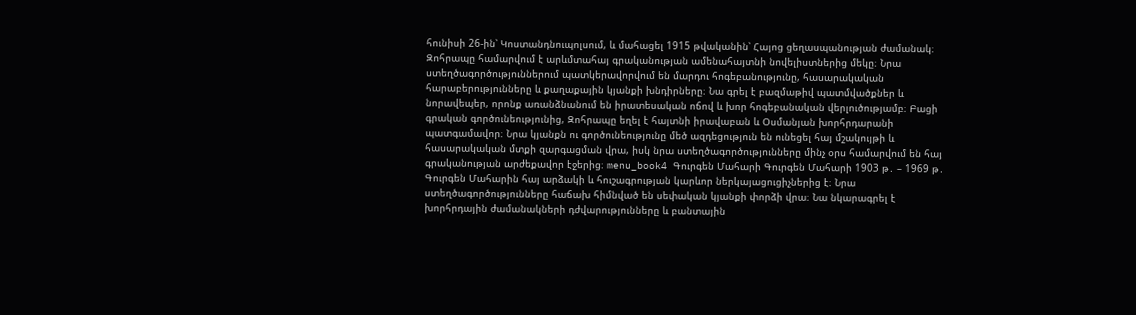հունիսի 26-ին՝ Կոստանդնուպոլսում, և մահացել 1915 թվականին՝ Հայոց ցեղասպանության ժամանակ։ Զոհրապը համարվում է արևմտահայ գրականության ամենահայտնի նովելիստներից մեկը։ Նրա ստեղծագործություններում պատկերավորվում են մարդու հոգեբանությունը, հասարակական հարաբերությունները և քաղաքային կյանքի խնդիրները։ Նա գրել է բազմաթիվ պատմվածքներ և նորավեպեր, որոնք առանձնանում են իրատեսական ոճով և խոր հոգեբանական վերլուծությամբ։ Բացի գրական գործունեությունից, Զոհրապը եղել է հայտնի իրավաբան և Օսմանյան խորհրդարանի պատգամավոր։ Նրա կյանքն ու գործունեությունը մեծ ազդեցություն են ունեցել հայ մշակույթի և հասարակական մտքի զարգացման վրա, իսկ նրա ստեղծագործությունները մինչ օրս համարվում են հայ գրականության արժեքավոր էջերից։ menu_book4 Գուրգեն Մահարի Գուրգեն Մահարի 1903 թ․ – 1969 թ․ Գուրգեն Մահարին հայ արձակի և հուշագրության կարևոր ներկայացուցիչներից է։ Նրա ստեղծագործությունները հաճախ հիմնված են սեփական կյանքի փորձի վրա։ Նա նկարագրել է խորհրդային ժամանակների դժվարությունները և բանտային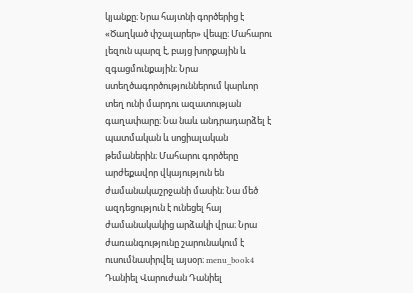կյանքը։ Նրա հայտնի գործերից է «Ծաղկած փշալարեր» վեպը։ Մահարու լեզուն պարզ է, բայց խորքային և զգացմունքային։ Նրա ստեղծագործություններում կարևոր տեղ ունի մարդու ազատության գաղափարը։ Նա նաև անդրադարձել է պատմական և սոցիալական թեմաներին։ Մահարու գործերը արժեքավոր վկայություն են ժամանակաշրջանի մասին։ Նա մեծ ազդեցություն է ունեցել հայ ժամանակակից արձակի վրա։ Նրա ժառանգությունը շարունակում է ուսումնասիրվել այսօր։ menu_book4 Դանիել Վարուժան Դանիել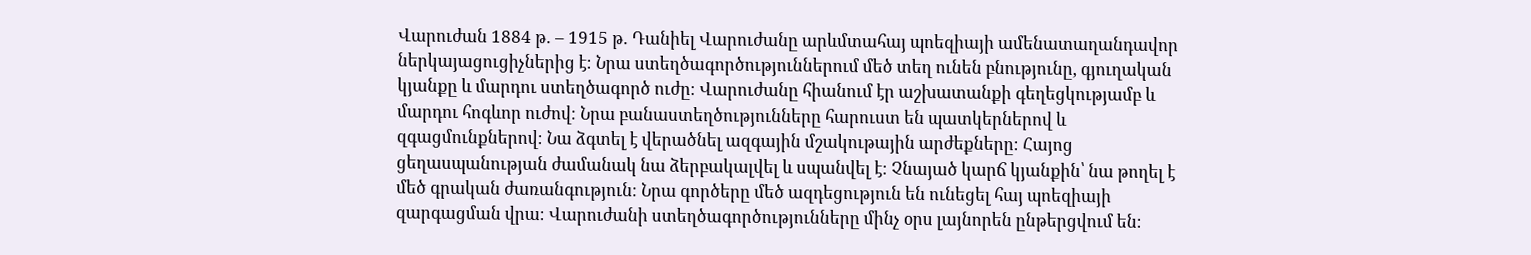Վարուժան 1884 թ․ – 1915 թ․ Դանիել Վարուժանը արևմտահայ պոեզիայի ամենատաղանդավոր ներկայացուցիչներից է։ Նրա ստեղծագործություններում մեծ տեղ ունեն բնությունը, գյուղական կյանքը և մարդու ստեղծագործ ուժը։ Վարուժանը հիանում էր աշխատանքի գեղեցկությամբ և մարդու հոգևոր ուժով։ Նրա բանաստեղծությունները հարուստ են պատկերներով և զգացմունքներով։ Նա ձգտել է վերածնել ազգային մշակութային արժեքները։ Հայոց ցեղասպանության ժամանակ նա ձերբակալվել և սպանվել է։ Չնայած կարճ կյանքին՝ նա թողել է մեծ գրական ժառանգություն։ Նրա գործերը մեծ ազդեցություն են ունեցել հայ պոեզիայի զարգացման վրա։ Վարուժանի ստեղծագործությունները մինչ օրս լայնորեն ընթերցվում են։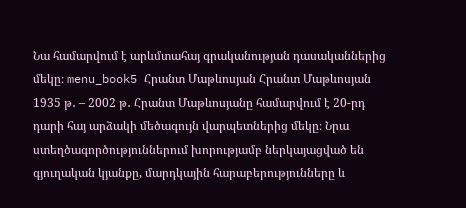Նա համարվում է արևմտահայ գրականության դասականներից մեկը։ menu_book5 Հրանտ Մաթևոսյան Հրանտ Մաթևոսյան 1935 թ․ – 2002 թ․ Հրանտ Մաթևոսյանը համարվում է 20-րդ դարի հայ արձակի մեծագույն վարպետներից մեկը։ Նրա ստեղծագործություններում խորությամբ ներկայացված են գյուղական կյանքը, մարդկային հարաբերությունները և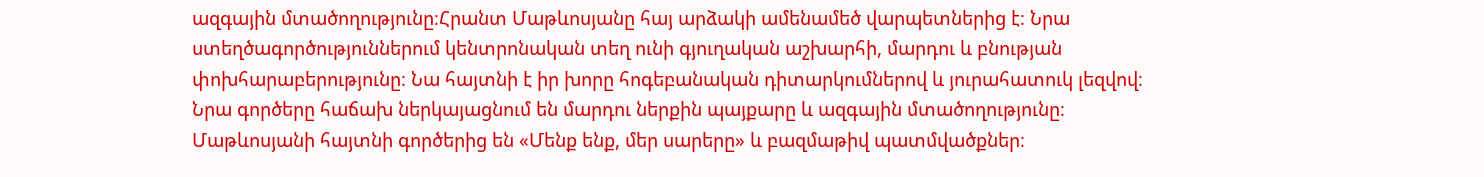ազգային մտածողությունը։Հրանտ Մաթևոսյանը հայ արձակի ամենամեծ վարպետներից է։ Նրա ստեղծագործություններում կենտրոնական տեղ ունի գյուղական աշխարհի, մարդու և բնության փոխհարաբերությունը։ Նա հայտնի է իր խորը հոգեբանական դիտարկումներով և յուրահատուկ լեզվով։ Նրա գործերը հաճախ ներկայացնում են մարդու ներքին պայքարը և ազգային մտածողությունը։ Մաթևոսյանի հայտնի գործերից են «Մենք ենք, մեր սարերը» և բազմաթիվ պատմվածքներ։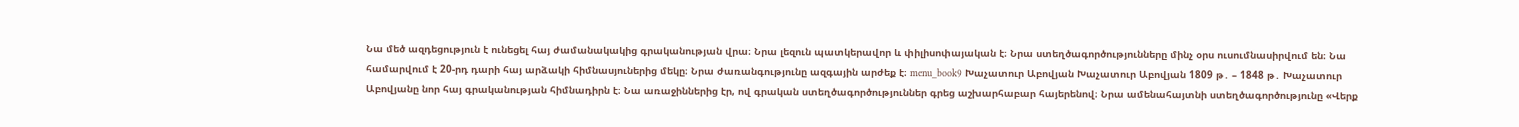Նա մեծ ազդեցություն է ունեցել հայ ժամանակակից գրականության վրա։ Նրա լեզուն պատկերավոր և փիլիսոփայական է։ Նրա ստեղծագործությունները մինչ օրս ուսումնասիրվում են։ Նա համարվում է 20-րդ դարի հայ արձակի հիմնասյուներից մեկը։ Նրա ժառանգությունը ազգային արժեք է։ menu_book9 Խաչատուր Աբովյան Խաչատուր Աբովյան 1809 թ․ – 1848 թ․ Խաչատուր Աբովյանը նոր հայ գրականության հիմնադիրն է։ Նա առաջիններից էր, ով գրական ստեղծագործություններ գրեց աշխարհաբար հայերենով։ Նրա ամենահայտնի ստեղծագործությունը «Վերք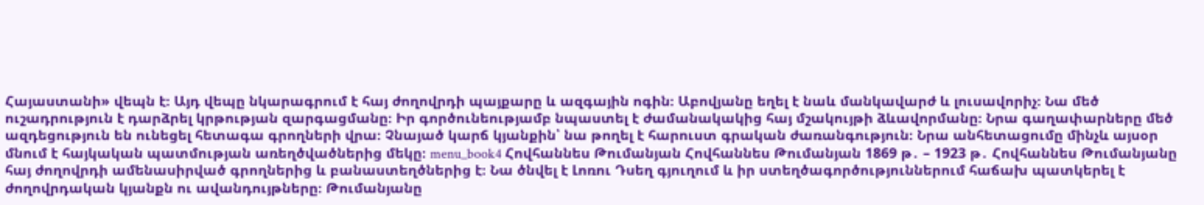Հայաստանի» վեպն է։ Այդ վեպը նկարագրում է հայ ժողովրդի պայքարը և ազգային ոգին։ Աբովյանը եղել է նաև մանկավարժ և լուսավորիչ։ Նա մեծ ուշադրություն է դարձրել կրթության զարգացմանը։ Իր գործունեությամբ նպաստել է ժամանակակից հայ մշակույթի ձևավորմանը։ Նրա գաղափարները մեծ ազդեցություն են ունեցել հետագա գրողների վրա։ Չնայած կարճ կյանքին՝ նա թողել է հարուստ գրական ժառանգություն։ Նրա անհետացումը մինչև այսօր մնում է հայկական պատմության առեղծվածներից մեկը։ menu_book4 Հովհաննես Թումանյան Հովհաննես Թումանյան 1869 թ․ – 1923 թ․ Հովհաննես Թումանյանը հայ ժողովրդի ամենասիրված գրողներից և բանաստեղծներից է։ Նա ծնվել է Լոռու Դսեղ գյուղում և իր ստեղծագործություններում հաճախ պատկերել է ժողովրդական կյանքն ու ավանդույթները։ Թումանյանը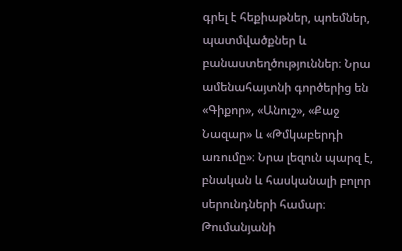գրել է հեքիաթներ, պոեմներ, պատմվածքներ և բանաստեղծություններ։ Նրա ամենահայտնի գործերից են «Գիքոր», «Անուշ», «Քաջ Նազար» և «Թմկաբերդի առումը»։ Նրա լեզուն պարզ է, բնական և հասկանալի բոլոր սերունդների համար։ Թումանյանի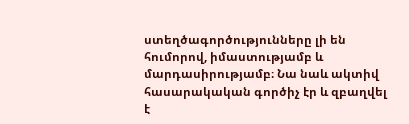ստեղծագործությունները լի են հումորով, իմաստությամբ և մարդասիրությամբ։ Նա նաև ակտիվ հասարակական գործիչ էր և զբաղվել է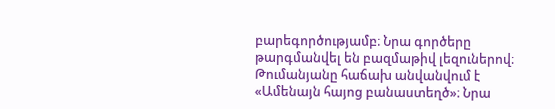բարեգործությամբ։ Նրա գործերը թարգմանվել են բազմաթիվ լեզուներով։ Թումանյանը հաճախ անվանվում է «Ամենայն հայոց բանաստեղծ»։ Նրա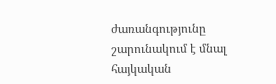ժառանգությունը շարունակում է մնալ հայկական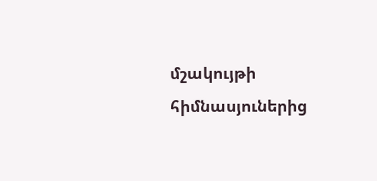մշակույթի հիմնասյուներից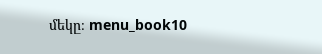մեկը։ menu_book10